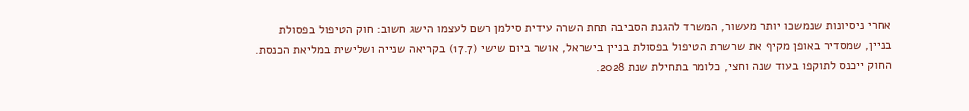אחרי ניסיונות שנמשכו יותר מעשור, המשרד להגנת הסביבה תחת השרה עידית סילמן רשם לעצמו הישג חשוב: חוק הטיפול בפסולת בניין, שמסדיר באופן מקיף את שרשרת הטיפול בפסולת בניין בישראל, אושר ביום שישי (17.7) בקריאה שנייה ושלישית במליאת הכנסת. החוק ייכנס לתוקפו בעוד שנה וחצי, כלומר בתחילת שנת 2028.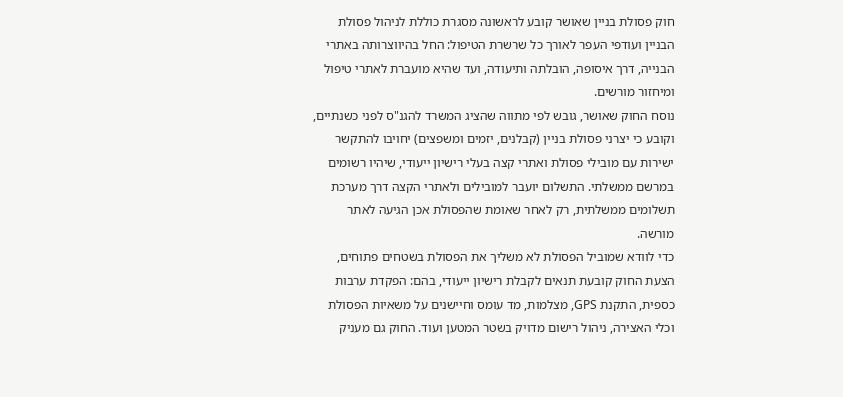חוק פסולת בניין שאושר קובע לראשונה מסגרת כוללת לניהול פסולת הבניין ועודפי העפר לאורך כל שרשרת הטיפול: החל בהיווצרותה באתרי הבנייה, דרך איסופה, הובלתה ותיעודה, ועד שהיא מועברת לאתרי טיפול ומיחזור מורשים.
נוסח החוק שאושר, גובש לפי מתווה שהציג המשרד להגנ"ס לפני כשנתיים, וקובע כי יצרני פסולת בניין (קבלנים, יזמים ומשפצים) יחויבו להתקשר ישירות עם מובילי פסולת ואתרי קצה בעלי רישיון ייעודי, שיהיו רשומים במרשם ממשלתי. התשלום יועבר למובילים ולאתרי הקצה דרך מערכת תשלומים ממשלתית, רק לאחר שאומת שהפסולת אכן הגיעה לאתר מורשה.
כדי לוודא שמוביל הפסולת לא משליך את הפסולת בשטחים פתוחים, הצעת החוק קובעת תנאים לקבלת רישיון ייעודי, בהם: הפקדת ערבות כספית, התקנת GPS, מצלמות, מד עומס וחיישנים על משאיות הפסולת וכלי האצירה, ניהול רישום מדויק בשטר המטען ועוד. החוק גם מעניק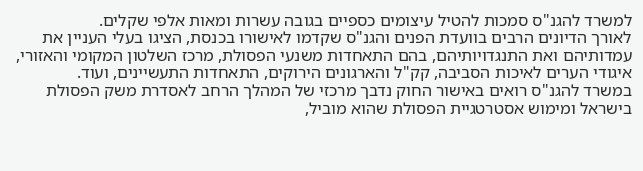למשרד להגנ"ס סמכות להטיל עיצומים כספיים בגובה עשרות ומאות אלפי שקלים.
לאורך הדיונים הרבים בוועדת הפנים והגנ"ס שקדמו לאישורו בכנסת, הציגו בעלי העניין את עמדותיהם ואת התנגדויותיהם, בהם התאחדות משנעי הפסולת, מרכז השלטון המקומי והאזורי, איגודי הערים לאיכות הסביבה, קק"ל והארגונים הירוקים, התאחדות התעשיינים, ועוד.
במשרד להגנ"ס רואים באישור החוק נדבך מרכזי של המהלך הרחב לאסדרת משק הפסולת בישראל ומימוש אסטרטגיית הפסולת שהוא מוביל,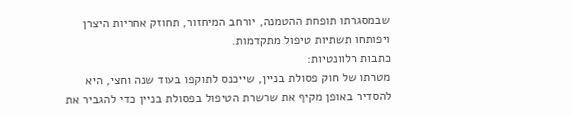שבמסגרתו תופחת ההטמנה, יורחב המיחזור, תחוזק אחריות היצרן ויפותחו תשתיות טיפול מתקדמות.
כתבות רלוונטיות:
מטרתו של חוק פסולת בניין, שייכנס לתוקפו בעוד שנה וחצי, היא להסדיר באופן מקיף את שרשרת הטיפול בפסולת בניין כדי להגביר את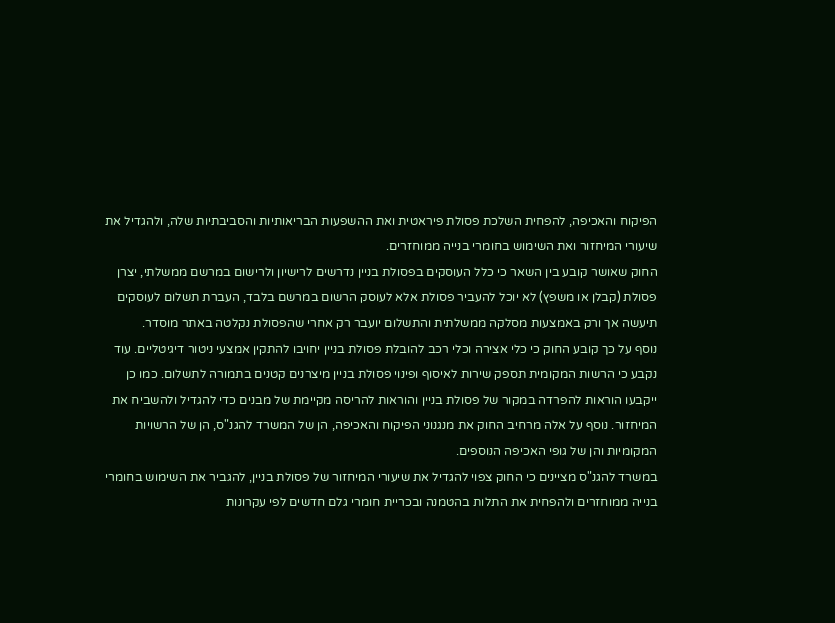הפיקוח והאכיפה, להפחית השלכת פסולת פיראטית ואת ההשפעות הבריאותיות והסביבתיות שלה, ולהגדיל את שיעורי המיחזור ואת השימוש בחומרי בנייה ממוחזרים.
החוק שאושר קובע בין השאר כי כלל העוסקים בפסולת בניין נדרשים לרישיון ולרישום במרשם ממשלתי, יצרן פסולת (קבלן או משפץ) לא יוכל להעביר פסולת אלא לעוסק הרשום במרשם בלבד, העברת תשלום לעוסקים תיעשה אך ורק באמצעות מסלקה ממשלתית והתשלום יועבר רק אחרי שהפסולת נקלטה באתר מוסדר.
נוסף על כך קובע החוק כי כלי אצירה וכלי רכב להובלת פסולת בניין יחויבו להתקין אמצעי ניטור דיגיטליים. עוד נקבע כי הרשות המקומית תספק שירות לאיסוף ופינוי פסולת בניין מיצרנים קטנים בתמורה לתשלום. כמו כן ייקבעו הוראות להפרדה במקור של פסולת בניין והוראות להריסה מקיימת של מבנים כדי להגדיל ולהשביח את המיחזור. נוסף על אלה מרחיב החוק את מנגנוני הפיקוח והאכיפה, הן של המשרד להגנ"ס, הן של הרשויות המקומיות והן של גופי האכיפה הנוספים.
במשרד להגנ"ס מציינים כי החוק צפוי להגדיל את שיעורי המיחזור של פסולת בניין, להגביר את השימוש בחומרי בנייה ממוחזרים ולהפחית את התלות בהטמנה ובכריית חומרי גלם חדשים לפי עקרונות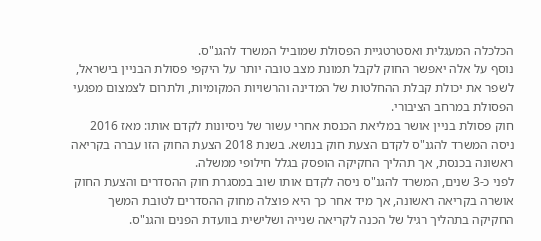הכלכלה המעגלית ואסטרטגיית הפסולת שמוביל המשרד להגנ"ס.
נוסף על אלה יאפשר החוק לקבל תמונת מצב טובה יותר על היקפי פסולת הבניין בישראל, לשפר את יכולת קבלת ההחלטות של המדינה והרשויות המקומיות, ולתרום לצמצום מפגעי הפסולת במרחב הציבורי.
חוק פסולת בניין אושר במליאת הכנסת אחרי עשור של ניסיונות לקדם אותו: מאז 2016 ניסה המשרד להגנ"ס לקדם הצעת חוק בנושא. בשנת 2018 הצעת החוק הזו עברה בקריאה ראשונה בכנסת, אך תהליך החקיקה הופסק בגלל חילופי ממשלה.
לפני כ-3 שנים, המשרד להגנ"ס ניסה לקדם אותו שוב במסגרת חוק ההסדרים והצעת החוק אושרה בקריאה ראשונה, אך מיד אחר כך היא פוצלה מחוק ההסדרים לטובת המשך החקיקה בתהליך רגיל של הכנה לקריאה שנייה ושלישית בוועדת הפנים והגנ"ס.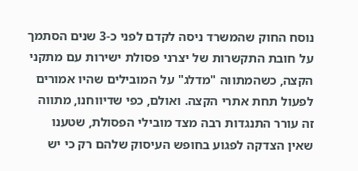נוסח החוק שהמשרד ניסה לקדם לפני כ-3 שנים הסתמך על חובת התקשרות של יצרני פסולת ישירות עם מתקני הקצה, כשהמתווה "מדלג" על המובילים שהיו אמורים לפעול תחת אתרי הקצה. ואולם, כפי שדיווחנו, מתווה זה עורר התנגדות רבה מצד מובילי הפסולת, שטענו שאין הצדקה לפגוע בחופש העיסוק שלהם רק כי יש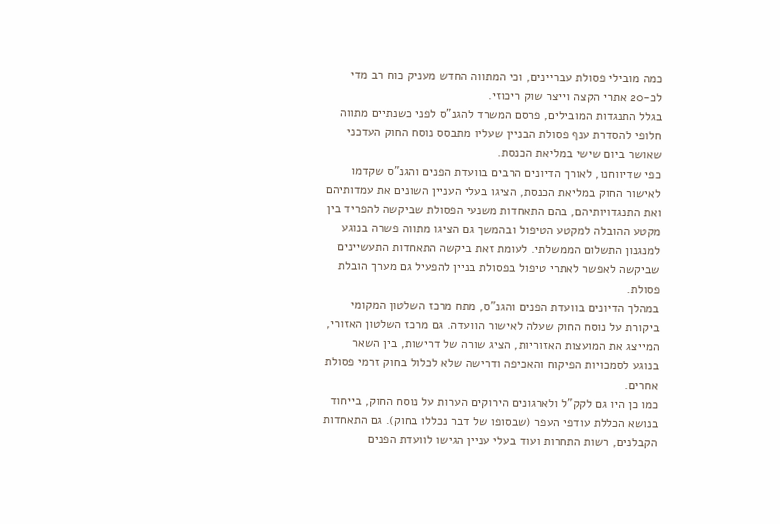כמה מובילי פסולת עבריינים, וכי המתווה החדש מעניק כוח רב מדי לכ-20 אתרי הקצה וייצר שוק ריכוזי.
בגלל התנגדות המובילים, פרסם המשרד להגנ"ס לפני כשנתיים מתווה חלופי להסדרת ענף פסולת הבניין שעליו מתבסס נוסח החוק העדכני שאושר ביום שישי במליאת הכנסת.
כפי שדיווחנו, לאורך הדיונים הרבים בוועדת הפנים והגנ"ס שקדמו לאישור החוק במליאת הכנסת, הציגו בעלי העניין השונים את עמדותיהם ואת התנגדויותיהם, בהם התאחדות משנעי הפסולת שביקשה להפריד בין מקטע ההובלה למקטע הטיפול ובהמשך גם הציגו מתווה פשרה בנוגע למנגנון התשלום הממשלתי. לעומת זאת ביקשה התאחדות התעשיינים שביקשה לאפשר לאתרי טיפול בפסולת בניין להפעיל גם מערך הובלת פסולת.
במהלך הדיונים בוועדת הפנים והגנ"ס, מתח מרכז השלטון המקומי ביקורת על נוסח החוק שעלה לאישור הוועדה. גם מרכז השלטון האזורי, המייצג את המועצות האזוריות, הציג שורה של דרישות, בין השאר בנוגע לסמכויות הפיקוח והאכיפה ודרישה שלא לכלול בחוק זרמי פסולת אחרים.
כמו כן היו גם לקק"ל ולארגונים הירוקים הערות על נוסח החוק, בייחוד בנושא הכללת עודפי העפר (שבסופו של דבר נכללו בחוק). גם התאחדות הקבלנים, רשות התחרות ועוד בעלי עניין הגישו לוועדת הפנים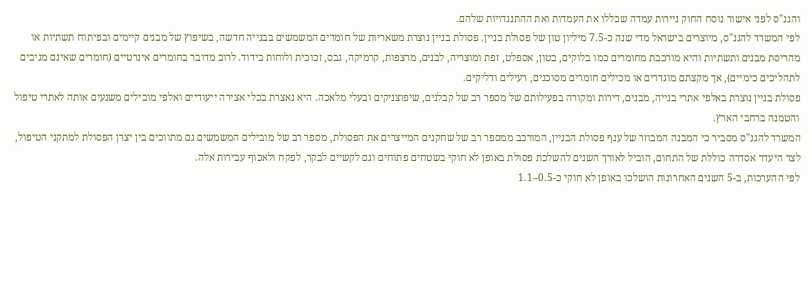והגנ"ס לפני אישור נוסח החוק ניירות עמדה שכללו את העמדות ואת ההתנגדויות שלהם.
לפי המשרד להגנ"ס, מיוצרים בישראל מדי שנה כ-7.5 מיליון טון של פסולת בניין. פסולת בניין נוצרת משאריות של חומרים המשמשים בבנייה חדשה, בשיפוץ של מבנים קיימים ובפיתוח תשתיות או מהריסת מבנים ותשתיות והיא מורכבת מחומרים כמו בלוקים, בטון, אספלט, זפת ומוצריה, לבנים, מרצפות, קרמיקה, גבס, זכוכית ולוחות בידוד. לרוב מדובר בחומרים אינרטיים (חומרים שאינם מגיבים לתהליכים כימיים), אך מקצתם מוגדרים או מכילים חומרים מסוכנים, רעילים ודליקים.
פסולת בניין נוצרת באלפי אתרי בנייה, מבנים, דירות ומקורה בפעילותם של מספר רב של קבלנים, שיפוצניקים ובעלי מלאכה. היא נאצרת בכלי אצירה ייעודיים ואלפי מובילים משנעים אותה לאתרי טיפול והטמנה ברחבי הארץ.
המשרד להגנ"ס מסביר כי המבנה המבוזר של ענף פסולת הבניין, המורכב ממספר רב של שחקנים המייצרים את הפסולת, מספר רב של מובילים המשמשים גם מתווכים בין יצרן הפסולת למתקני הטיפול, לצד היעדר אסדרה כוללת של התחום, הוביל לאורך השנים להשלכת פסולת באופן לא חוקי בשטחים פתוחים וגם לקשיים לבקר, לפקח ולאכוף עבירות אלה.
לפי ההערכות, ב-5 השנים האחרונות הושלכו באופן לא חוקי כ-0.5–1.1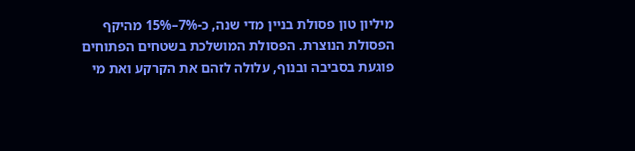מיליון טון פסולת בניין מדי שנה, כ-7%–15% מהיקף הפסולת הנוצרת. הפסולת המושלכת בשטחים הפתוחים פוגעת בסביבה ובנוף, עלולה לזהם את הקרקע ואת מי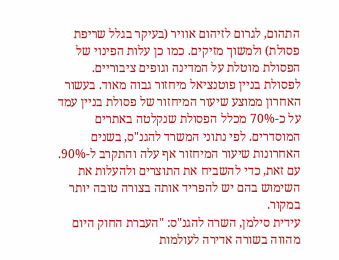התהום, לגרום לזיהום אוויר (בעיקר בגלל שריפת פסולת) ולמשוך מזיקים. כמו כן עלות הפינוי של הפסולת מוטלת על המדינה וגופים ציבוריים.
לפסולת בניין פוטנציאל מיחזור גבוה מאוד. בעשור האחרון ממוצע שיעור המיחזור של פסולת בניין עמד על כ-70% מכלל הפסולת שנקלטה באתרים המוסדרים. לפי נתוני המשרד להגנ"ס, בשנים האחרונות שיעור המיחזור אף עלה והתקרב ל-90%. עם זאת, כדי להשביח את התוצרים ולהעלות את השימוש בהם יש להפריד אותה בצורה טובה יותר במקור.
עידית סילמן, השרה להגנ"ס: "העברת החוק היום מהווה בשורה אדירה לעולמות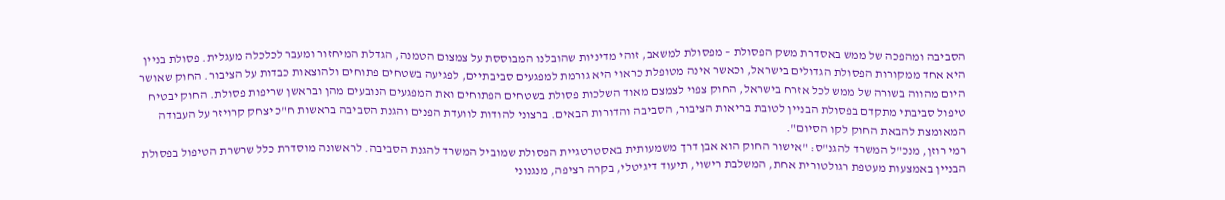הסביבה ומהפכה של ממש באסדרת משק הפסולת – מפסולת למשאב, זוהי מדיניות שהובלנו המבוססת על צמצום הטמנה, הגדלת המיחזור ומעבר לכלכלה מעגלית. פסולת בניין היא אחד ממקורות הפסולת הגדולים בישראל, וכאשר אינה מטופלת כראוי היא גורמת למפגעים סביבתיים, לפגיעה בשטחים פתוחים ולהוצאות כבדות על הציבור. החוק שאושר היום מהווה בשורה של ממש לכל אזרח בישראל, החוק צפוי לצמצם מאוד השלכות פסולת בשטחים הפתוחים ואת המפגעים הנובעים מהן ובראשן שריפות פסולת. החוק יבטיח טיפול סביבתי מתקדם בפסולת הבניין לטובת בריאות הציבור, הסביבה והדורות הבאים. ברצוני להודות לוועדת הפנים והגנת הסביבה בראשות ח"כ יצחק קרויזר על העבודה המאומצת להבאת החוק לקו הסיום".
רמי רוזן, מנכ"ל המשרד להגנ"ס: "אישור החוק הוא אבן דרך משמעותית באסטרטגיית הפסולת שמוביל המשרד להגנת הסביבה. לראשונה מוסדרת כלל שרשרת הטיפול בפסולת הבניין באמצעות מעטפת רגולטורית אחת, המשלבת רישוי, תיעוד דיגיטלי, בקרה רציפה, מנגנוני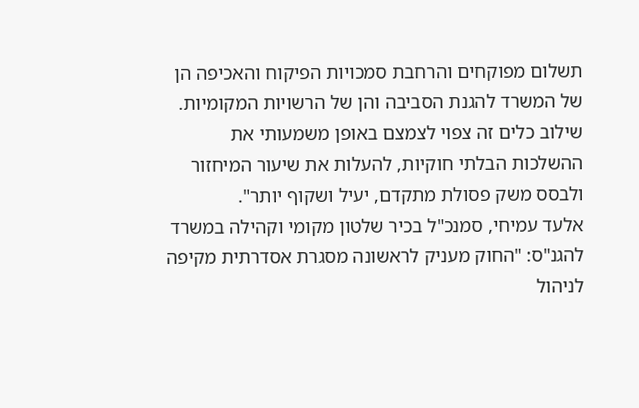תשלום מפוקחים והרחבת סמכויות הפיקוח והאכיפה הן של המשרד להגנת הסביבה והן של הרשויות המקומיות. שילוב כלים זה צפוי לצמצם באופן משמעותי את ההשלכות הבלתי חוקיות, להעלות את שיעור המיחזור ולבסס משק פסולת מתקדם, יעיל ושקוף יותר".
אלעד עמיחי, סמנכ"ל בכיר שלטון מקומי וקהילה במשרד להגנ"ס: "החוק מעניק לראשונה מסגרת אסדרתית מקיפה לניהול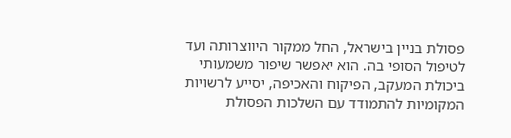פסולת בניין בישראל, החל ממקור היווצרותה ועד לטיפול הסופי בה. הוא יאפשר שיפור משמעותי ביכולת המעקב, הפיקוח והאכיפה, יסייע לרשויות המקומיות להתמודד עם השלכות הפסולת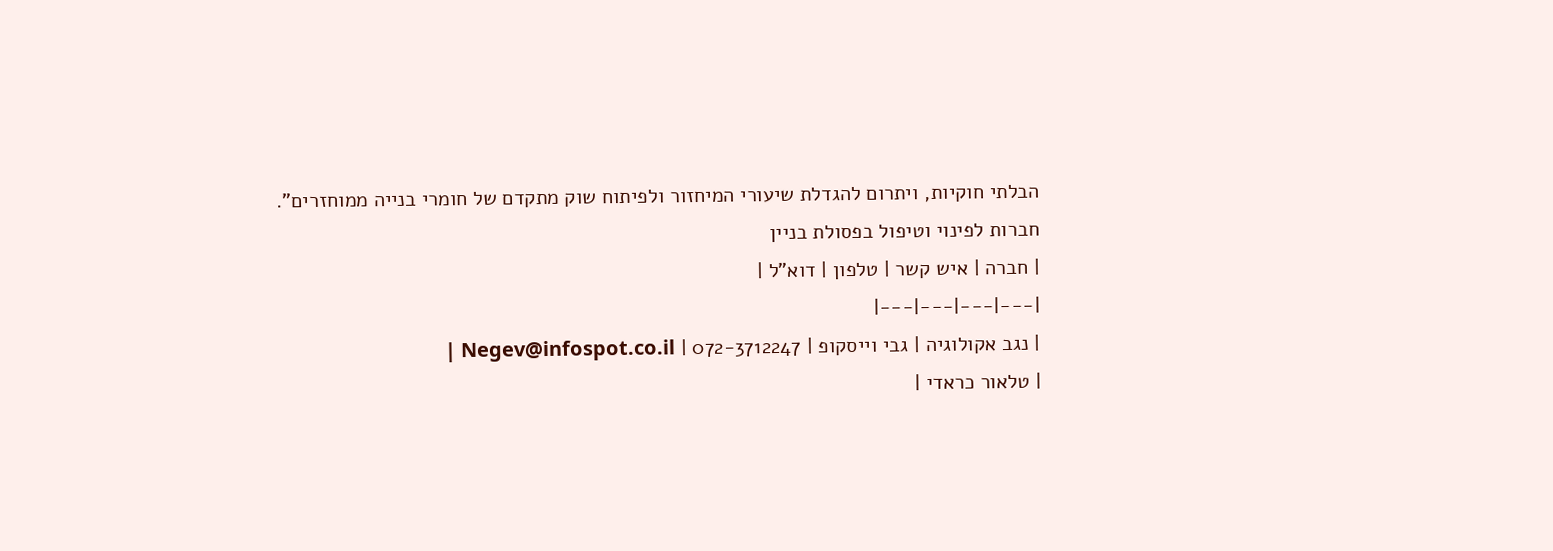הבלתי חוקיות, ויתרום להגדלת שיעורי המיחזור ולפיתוח שוק מתקדם של חומרי בנייה ממוחזרים".
חברות לפינוי וטיפול בפסולת בניין
| חברה | איש קשר | טלפון | דוא"ל |
|---|---|---|---|
| נגב אקולוגיה | גבי וייסקופ | 072-3712247 | Negev@infospot.co.il |
| טלאור כראדי |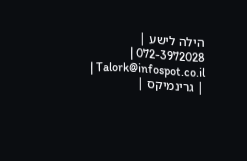הילה לישע | 072-3972028 | Talork@infospot.co.il |
| גרינמיקס |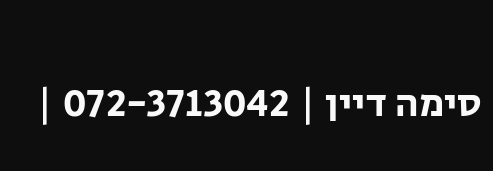סימה דיין | 072-3713042 |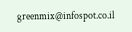greenmix@infospot.co.il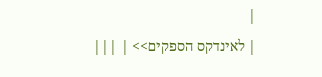|
| לאינדקס הספקים>> | |||